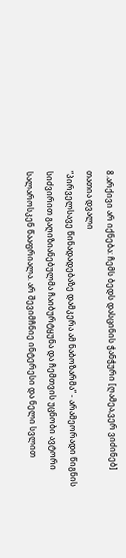8.არქივი არ იქნება: ჩემს ბედს დასცინის ჭანჭური [ღამეა,ვერ ვიძინებ]
თათია დვალი
“პირველსავე წინადადებაზე დამკერა ამ ნაბოზარმა” - არამეორადი წიგნის სიძვირით გაღიზიანებულმა ჩაიბურტყუნა და ჩემთვის უცნობი ავტორი სალაროსკენ წააფრიალა. არ შევიმჩნიე ინტერესი და ნელი სვლით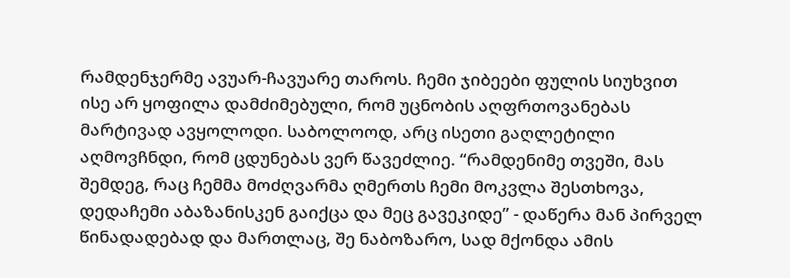რამდენჯერმე ავუარ-ჩავუარე თაროს. ჩემი ჯიბეები ფულის სიუხვით ისე არ ყოფილა დამძიმებული, რომ უცნობის აღფრთოვანებას მარტივად ავყოლოდი. საბოლოოდ, არც ისეთი გაღლეტილი აღმოვჩნდი, რომ ცდუნებას ვერ წავეძლიე. “რამდენიმე თვეში, მას შემდეგ, რაც ჩემმა მოძღვარმა ღმერთს ჩემი მოკვლა შესთხოვა, დედაჩემი აბაზანისკენ გაიქცა და მეც გავეკიდე” - დაწერა მან პირველ წინადადებად და მართლაც, შე ნაბოზარო, სად მქონდა ამის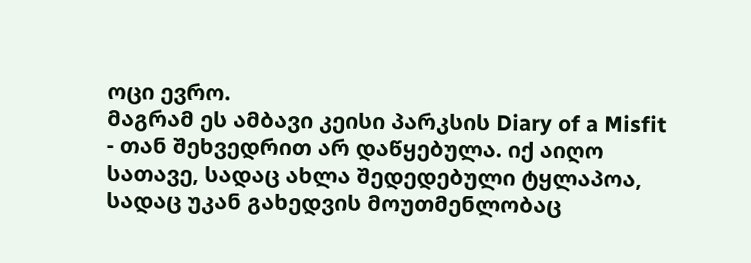ოცი ევრო.
მაგრამ ეს ამბავი კეისი პარკსის Diary of a Misfit - თან შეხვედრით არ დაწყებულა. იქ აიღო სათავე, სადაც ახლა შედედებული ტყლაპოა, სადაც უკან გახედვის მოუთმენლობაც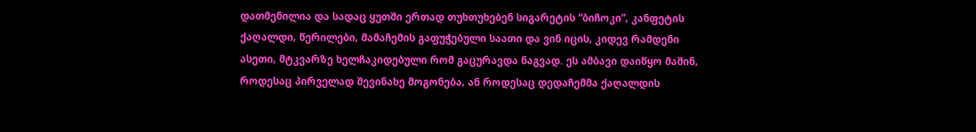დათმენილია და სადაც ყუთში ერთად თუხთუხებენ სიგარეტის “ბიჩოკი”, კანფეტის ქაღალდი, წერილები, მამაჩემის გაფუჭებული საათი და ვინ იცის, კიდევ რამდენი ასეთი, მტკვარზე ხელჩაკიდებული რომ გაცურავდა ნაგვად. ეს ამბავი დაიწყო მაშინ, როდესაც პირველად შევინახე მოგონება, ან როდესაც დედაჩემმა ქაღალდის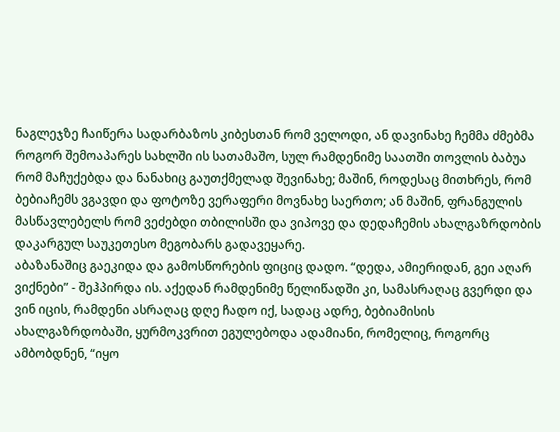ნაგლეჯზე ჩაიწერა სადარბაზოს კიბესთან რომ ველოდი, ან დავინახე ჩემმა ძმებმა როგორ შემოაპარეს სახლში ის სათამაშო, სულ რამდენიმე საათში თოვლის ბაბუა რომ მაჩუქებდა და ნანახიც გაუთქმელად შევინახე; მაშინ, როდესაც მითხრეს, რომ ბებიაჩემს ვგავდი და ფოტოზე ვერაფერი მოვნახე საერთო; ან მაშინ, ფრანგულის მასწავლებელს რომ ვეძებდი თბილისში და ვიპოვე და დედაჩემის ახალგაზრდობის დაკარგულ საუკეთესო მეგობარს გადავეყარე.
აბაზანაშიც გაეკიდა და გამოსწორების ფიციც დადო. “დედა, ამიერიდან, გეი აღარ ვიქნები” - შეჰპირდა ის. აქედან რამდენიმე წელიწადში კი, სამასრაღაც გვერდი და ვინ იცის, რამდენი ასრაღაც დღე ჩადო იქ, სადაც ადრე, ბებიამისის ახალგაზრდობაში, ყურმოკვრით ეგულებოდა ადამიანი, რომელიც, როგორც ამბობდნენ, “იყო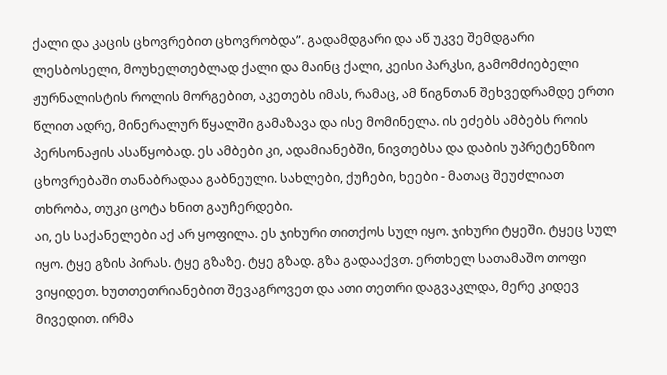ქალი და კაცის ცხოვრებით ცხოვრობდა”. გადამდგარი და აწ უკვე შემდგარი ლესბოსელი, მოუხელთებლად ქალი და მაინც ქალი, კეისი პარკსი, გამომძიებელი ჟურნალისტის როლის მორგებით, აკეთებს იმას, რამაც, ამ წიგნთან შეხვედრამდე ერთი წლით ადრე, მინერალურ წყალში გამაზავა და ისე მომინელა. ის ეძებს ამბებს როის პერსონაჟის ასაწყობად. ეს ამბები კი, ადამიანებში, ნივთებსა და დაბის უპრეტენზიო ცხოვრებაში თანაბრადაა გაბნეული. სახლები, ქუჩები, ხეები - მათაც შეუძლიათ თხრობა, თუკი ცოტა ხნით გაუჩერდები.
აი, ეს საქანელები აქ არ ყოფილა. ეს ჯიხური თითქოს სულ იყო. ჯიხური ტყეში. ტყეც სულ იყო. ტყე გზის პირას. ტყე გზაზე. ტყე გზად. გზა გადააქვთ. ერთხელ სათამაშო თოფი ვიყიდეთ. ხუთთეთრიანებით შევაგროვეთ და ათი თეთრი დაგვაკლდა, მერე კიდევ მივედით. ირმა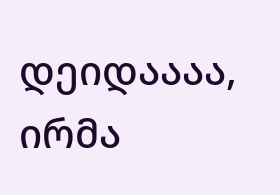დეიდაააა, ირმა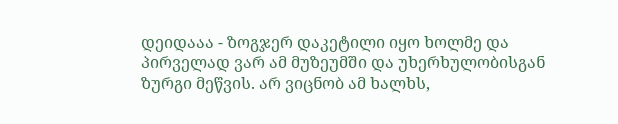დეიდააა - ზოგჯერ დაკეტილი იყო ხოლმე და პირველად ვარ ამ მუზეუმში და უხერხულობისგან ზურგი მეწვის. არ ვიცნობ ამ ხალხს,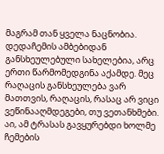მაგრამ თან ყველა ნაცნობია. დედაჩემის ამბებიდან განსხეულებული სახელებია, არც ერთი წარმომედგინა აქამდე. მეც რაღაცის განსხეულება ვარ მათთვის, რაღაცის, რასაც არ ვიცი ვეწინააღმდეგები, თუ ვეთანხმები. აი, ამ ტრასას გავყურებდი ხოლმე ჩემების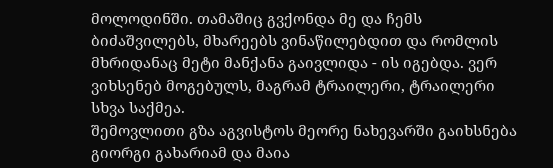მოლოდინში. თამაშიც გვქონდა მე და ჩემს ბიძაშვილებს, მხარეებს ვინაწილებდით და რომლის მხრიდანაც მეტი მანქანა გაივლიდა - ის იგებდა. ვერ ვიხსენებ მოგებულს, მაგრამ ტრაილერი, ტრაილერი სხვა საქმეა.
შემოვლითი გზა აგვისტოს მეორე ნახევარში გაიხსნება
გიორგი გახარიამ და მაია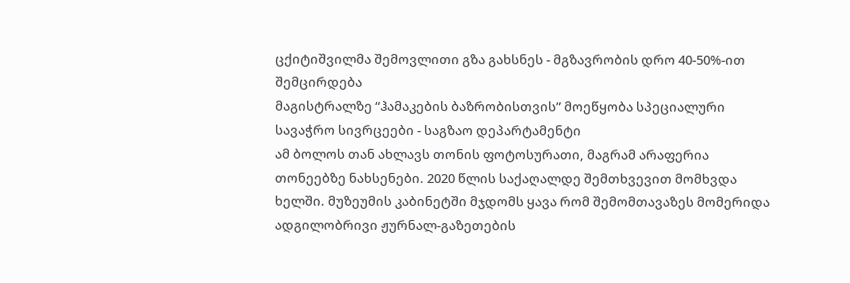ცქიტიშვილმა შემოვლითი გზა გახსნეს - მგზავრობის დრო 40-50%-ით შემცირდება
მაგისტრალზე “ჰამაკების ბაზრობისთვის” მოეწყობა სპეციალური სავაჭრო სივრცეები - საგზაო დეპარტამენტი
ამ ბოლოს თან ახლავს თონის ფოტოსურათი, მაგრამ არაფერია თონეებზე ნახსენები. 2020 წლის საქაღალდე შემთხვევით მომხვდა ხელში. მუზეუმის კაბინეტში მჯდომს ყავა რომ შემომთავაზეს მომერიდა ადგილობრივი ჟურნალ-გაზეთების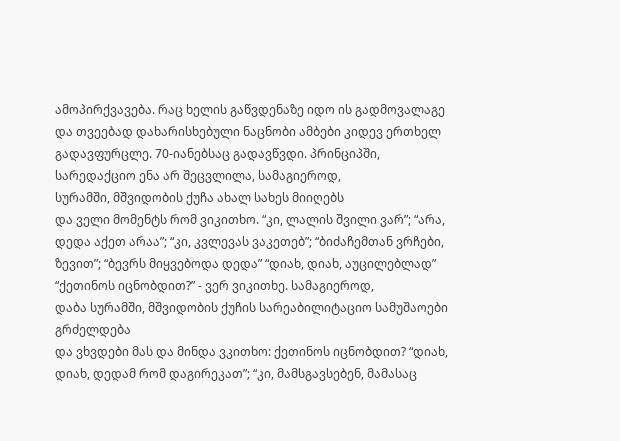ამოპირქვავება. რაც ხელის გაწვდენაზე იდო ის გადმოვალაგე და თვეებად დახარისხებული ნაცნობი ამბები კიდევ ერთხელ გადავფურცლე. 70-იანებსაც გადავწვდი. პრინციპში, სარედაქციო ენა არ შეცვლილა, სამაგიეროდ,
სურამში, მშვიდობის ქუჩა ახალ სახეს მიიღებს
და ველი მომენტს რომ ვიკითხო. “კი, ლალის შვილი ვარ”; “არა, დედა აქეთ არაა”; “კი, კვლევას ვაკეთებ”; “ბიძაჩემთან ვრჩები, ზევით”; “ბევრს მიყვებოდა დედა” “დიახ, დიახ, აუცილებლად” “ქეთინოს იცნობდით?” - ვერ ვიკითხე. სამაგიეროდ,
დაბა სურამში, მშვიდობის ქუჩის სარეაბილიტაციო სამუშაოები გრძელდება
და ვხვდები მას და მინდა ვკითხო: ქეთინოს იცნობდით? “დიახ, დიახ, დედამ რომ დაგირეკათ”; “კი, მამსგავსებენ, მამასაც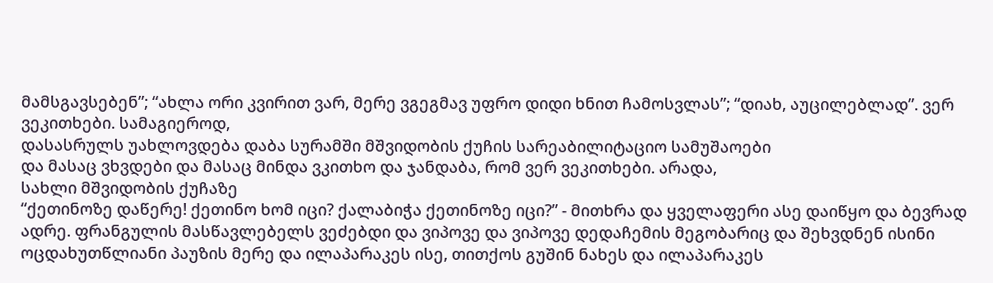მამსგავსებენ”; “ახლა ორი კვირით ვარ, მერე ვგეგმავ უფრო დიდი ხნით ჩამოსვლას”; “დიახ, აუცილებლად”. ვერ ვეკითხები. სამაგიეროდ,
დასასრულს უახლოვდება დაბა სურამში მშვიდობის ქუჩის სარეაბილიტაციო სამუშაოები
და მასაც ვხვდები და მასაც მინდა ვკითხო და ჯანდაბა, რომ ვერ ვეკითხები. არადა,
სახლი მშვიდობის ქუჩაზე
“ქეთინოზე დაწერე! ქეთინო ხომ იცი? ქალაბიჭა ქეთინოზე იცი?” - მითხრა და ყველაფერი ასე დაიწყო და ბევრად ადრე. ფრანგულის მასწავლებელს ვეძებდი და ვიპოვე და ვიპოვე დედაჩემის მეგობარიც და შეხვდნენ ისინი ოცდახუთწლიანი პაუზის მერე და ილაპარაკეს ისე, თითქოს გუშინ ნახეს და ილაპარაკეს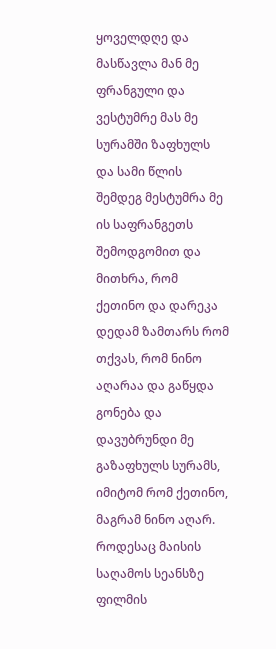ყოველდღე და მასწავლა მან მე ფრანგული და ვესტუმრე მას მე სურამში ზაფხულს და სამი წლის შემდეგ მესტუმრა მე ის საფრანგეთს შემოდგომით და მითხრა, რომ ქეთინო და დარეკა დედამ ზამთარს რომ თქვას, რომ ნინო აღარაა და გაწყდა გონება და დავუბრუნდი მე გაზაფხულს სურამს, იმიტომ რომ ქეთინო, მაგრამ ნინო აღარ.
როდესაც მაისის საღამოს სეანსზე ფილმის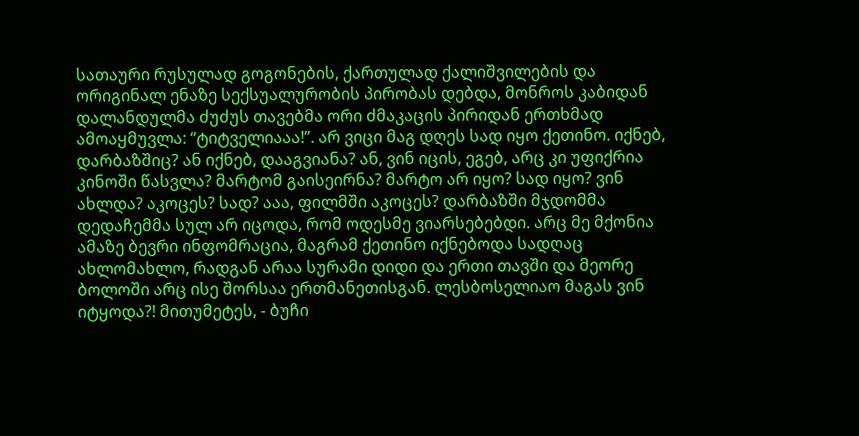სათაური რუსულად გოგონების, ქართულად ქალიშვილების და ორიგინალ ენაზე სექსუალურობის პირობას დებდა, მონროს კაბიდან დალანდულმა ძუძუს თავებმა ორი ძმაკაცის პირიდან ერთხმად ამოაყმუვლა: “ტიტველიააა!”. არ ვიცი მაგ დღეს სად იყო ქეთინო. იქნებ, დარბაზშიც? ან იქნებ, დააგვიანა? ან, ვინ იცის, ეგებ, არც კი უფიქრია კინოში წასვლა? მარტომ გაისეირნა? მარტო არ იყო? სად იყო? ვინ ახლდა? აკოცეს? სად? ააა, ფილმში აკოცეს? დარბაზში მჯდომმა დედაჩემმა სულ არ იცოდა, რომ ოდესმე ვიარსებებდი. არც მე მქონია ამაზე ბევრი ინფომრაცია, მაგრამ ქეთინო იქნებოდა სადღაც ახლომახლო, რადგან არაა სურამი დიდი და ერთი თავში და მეორე ბოლოში არც ისე შორსაა ერთმანეთისგან. ლესბოსელიაო მაგას ვინ იტყოდა?! მითუმეტეს, - ბუჩი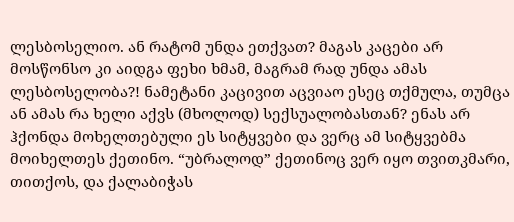ლესბოსელიო. ან რატომ უნდა ეთქვათ? მაგას კაცები არ მოსწონსო კი აიდგა ფეხი ხმამ, მაგრამ რად უნდა ამას ლესბოსელობა?! ნამეტანი კაცივით აცვიაო ესეც თქმულა, თუმცა ან ამას რა ხელი აქვს (მხოლოდ) სექსუალობასთან? ენას არ ჰქონდა მოხელთებული ეს სიტყვები და ვერც ამ სიტყვებმა მოიხელთეს ქეთინო. “უბრალოდ” ქეთინოც ვერ იყო თვითკმარი, თითქოს, და ქალაბიჭას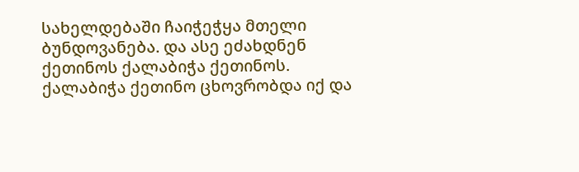სახელდებაში ჩაიჭეჭყა მთელი ბუნდოვანება. და ასე ეძახდნენ ქეთინოს ქალაბიჭა ქეთინოს.
ქალაბიჭა ქეთინო ცხოვრობდა იქ და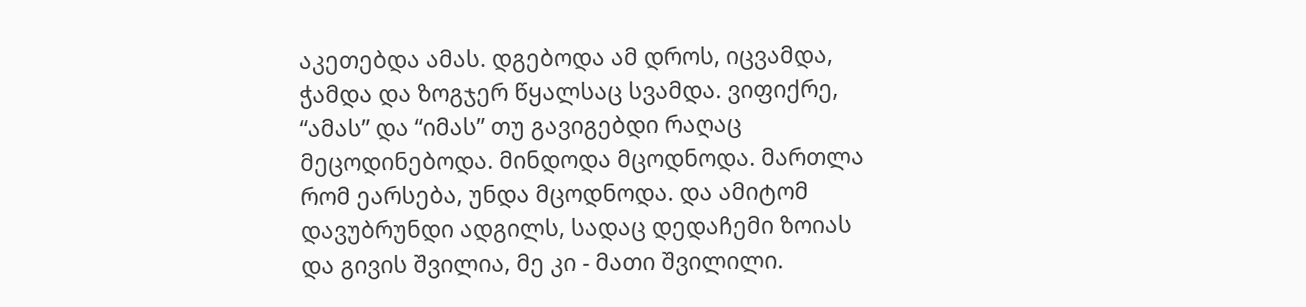აკეთებდა ამას. დგებოდა ამ დროს, იცვამდა, ჭამდა და ზოგჯერ წყალსაც სვამდა. ვიფიქრე, “ამას” და “იმას” თუ გავიგებდი რაღაც მეცოდინებოდა. მინდოდა მცოდნოდა. მართლა რომ ეარსება, უნდა მცოდნოდა. და ამიტომ დავუბრუნდი ადგილს, სადაც დედაჩემი ზოიას და გივის შვილია, მე კი - მათი შვილილი.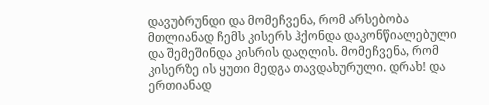დავუბრუნდი და მომეჩვენა, რომ არსებობა მთლიანად ჩემს კისერს ჰქონდა დაკონწიალებული და შემეშინდა კისრის დაღლის. მომეჩვენა, რომ კისერზე ის ყუთი მედგა თავდახურული. დრახ! და ერთიანად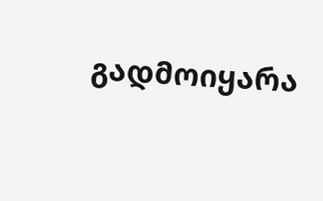გადმოიყარა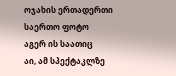ოჯახის ერთადერთი საერთო ფოტო
აგერ ის საათიც
აი, ამ სპექტაკლზე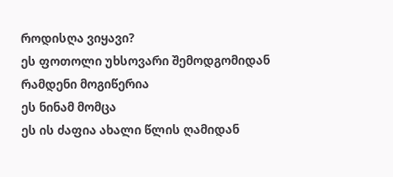როდისღა ვიყავი?
ეს ფოთოლი უხსოვარი შემოდგომიდან
რამდენი მოგიწერია
ეს ნინამ მომცა
ეს ის ძაფია ახალი წლის ღამიდან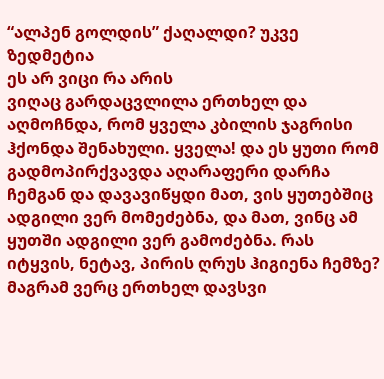“ალპენ გოლდის” ქაღალდი? უკვე ზედმეტია
ეს არ ვიცი რა არის
ვიღაც გარდაცვლილა ერთხელ და აღმოჩნდა, რომ ყველა კბილის ჯაგრისი ჰქონდა შენახული. ყველა! და ეს ყუთი რომ გადმოპირქვავდა აღარაფერი დარჩა ჩემგან და დავავიწყდი მათ, ვის ყუთებშიც ადგილი ვერ მომეძებნა, და მათ, ვინც ამ ყუთში ადგილი ვერ გამოძებნა. რას იტყვის, ნეტავ, პირის ღრუს ჰიგიენა ჩემზე? მაგრამ ვერც ერთხელ დავსვი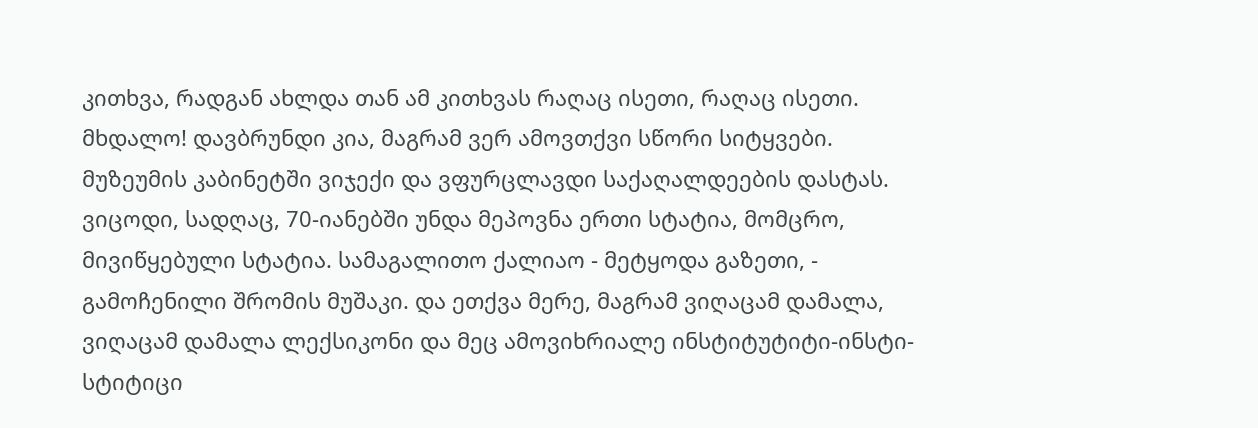კითხვა, რადგან ახლდა თან ამ კითხვას რაღაც ისეთი, რაღაც ისეთი. მხდალო! დავბრუნდი კია, მაგრამ ვერ ამოვთქვი სწორი სიტყვები. მუზეუმის კაბინეტში ვიჯექი და ვფურცლავდი საქაღალდეების დასტას. ვიცოდი, სადღაც, 70-იანებში უნდა მეპოვნა ერთი სტატია, მომცრო, მივიწყებული სტატია. სამაგალითო ქალიაო - მეტყოდა გაზეთი, - გამოჩენილი შრომის მუშაკი. და ეთქვა მერე, მაგრამ ვიღაცამ დამალა, ვიღაცამ დამალა ლექსიკონი და მეც ამოვიხრიალე ინსტიტუტიტი-ინსტი-სტიტიცი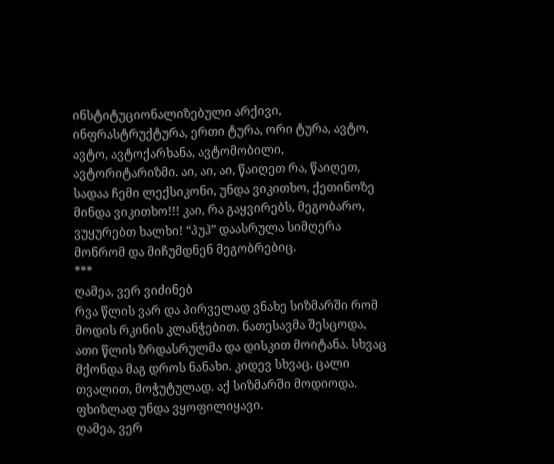ინსტიტუციონალიზებული არქივი, ინფრასტრუქტურა, ერთი ტურა, ორი ტურა, ავტო, ავტო, ავტოქარხანა, ავტომობილი, ავტორიტარიზმი. აი, აი, აი, წაიღეთ რა, წაიღეთ, სადაა ჩემი ლექსიკონი, უნდა ვიკითხო, ქეთინოზე მინდა ვიკითხო!!! კაი, რა გაყვირებს, მეგობარო, ვუყურებთ ხალხი! “პუჰ” დაასრულა სიმღერა მონრომ და მიჩუმდნენ მეგობრებიც.
***
ღამეა, ვერ ვიძინებ
რვა წლის ვარ და პირველად ვნახე სიზმარში რომ მოდის რკინის კლანჭებით. ნათესავმა შესცოდა, ათი წლის ზრდასრულმა და დისკით მოიტანა. სხვაც მქონდა მაგ დროს ნანახი. კიდევ სხვაც, ცალი თვალით, მოჭუტულად. აქ სიზმარში მოდიოდა. ფხიზლად უნდა ვყოფილიყავი.
ღამეა, ვერ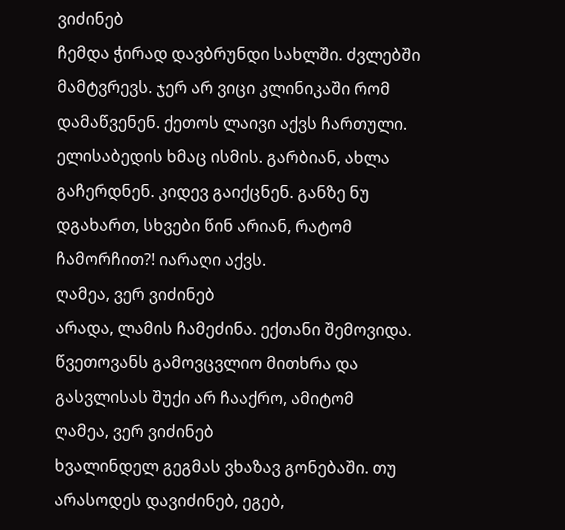ვიძინებ
ჩემდა ჭირად დავბრუნდი სახლში. ძვლებში მამტვრევს. ჯერ არ ვიცი კლინიკაში რომ დამაწვენენ. ქეთოს ლაივი აქვს ჩართული. ელისაბედის ხმაც ისმის. გარბიან, ახლა გაჩერდნენ. კიდევ გაიქცნენ. განზე ნუ დგახართ, სხვები წინ არიან, რატომ ჩამორჩით?! იარაღი აქვს.
ღამეა, ვერ ვიძინებ
არადა, ლამის ჩამეძინა. ექთანი შემოვიდა. წვეთოვანს გამოვცვლიო მითხრა და გასვლისას შუქი არ ჩააქრო, ამიტომ
ღამეა, ვერ ვიძინებ
ხვალინდელ გეგმას ვხაზავ გონებაში. თუ არასოდეს დავიძინებ, ეგებ,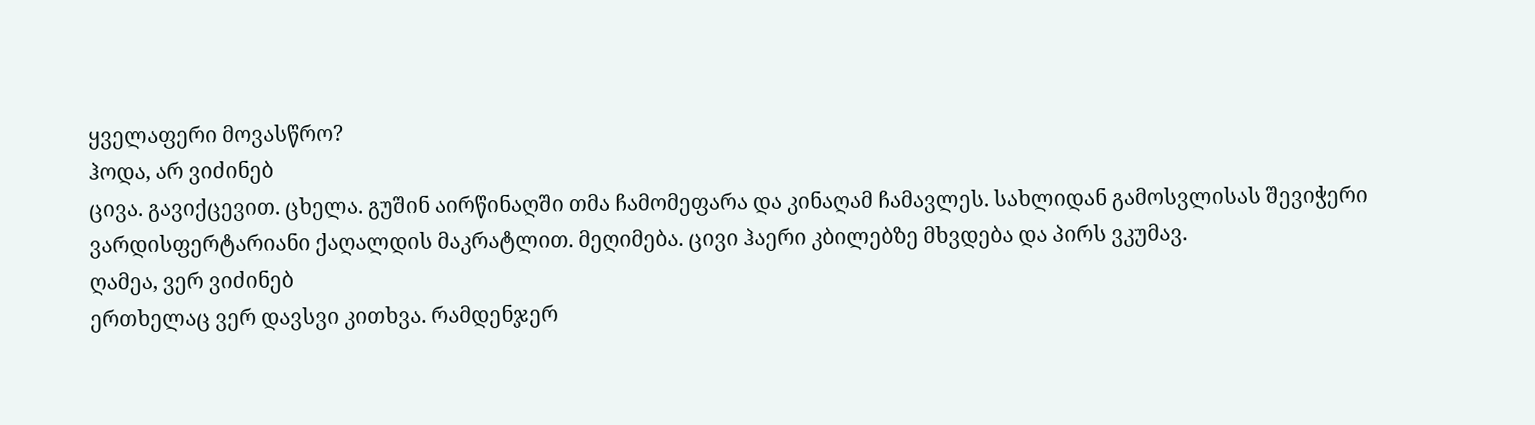ყველაფერი მოვასწრო?
ჰოდა, არ ვიძინებ
ცივა. გავიქცევით. ცხელა. გუშინ აირწინაღში თმა ჩამომეფარა და კინაღამ ჩამავლეს. სახლიდან გამოსვლისას შევიჭერი ვარდისფერტარიანი ქაღალდის მაკრატლით. მეღიმება. ცივი ჰაერი კბილებზე მხვდება და პირს ვკუმავ.
ღამეა, ვერ ვიძინებ
ერთხელაც ვერ დავსვი კითხვა. რამდენჯერ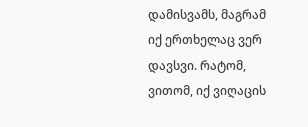დამისვამს, მაგრამ იქ ერთხელაც ვერ დავსვი. რატომ, ვითომ, იქ ვიღაცის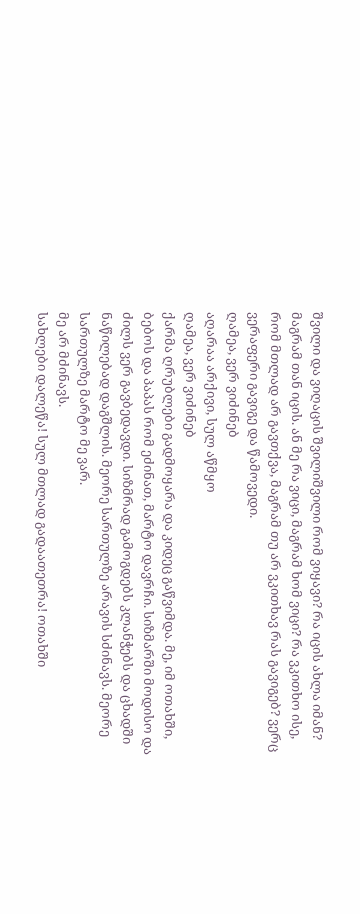შვილი და ვიღაცის შვილიშვილი რომ ვიყავი? რა იცის ახლა იმან? მაგრამ თან იცის. ან მე რა ვიცი, მაგრამ ხომ ვიცი? რა ვკითხო ისე, რომ მთლად არ გავთქვა, მაგრამ თუ არ ვკითხავ რას გავიგებ? ვერც ვერაფერი გავიგე და წამოვედი.
ღამეა, ვერ ვიძინებ
აღარაა არქივი, სულ აწმყო
ღამეა, ვერ ვიძინებ
ქარმა ღრუბლები გადმოყარა და კიდეც გაწვიმდა. მე, იმ ოთახში, ბებოს და პაპას რომ ეძინათ, მარტო დავრჩი. სიზმარში მოდისო და ძილს ვერ გავბედავდი. სიზმრად გამოგდებს კლანჭებს და ცხადში ნაწილებად დაგშლის. მეორე სართულზე არავის სძინავს. მეორე სართულზე მარტო მე ვარ.
მე არ მძინავს.
სახლები დალეწა! სულ მთლად გადაათეთრა! ოთახში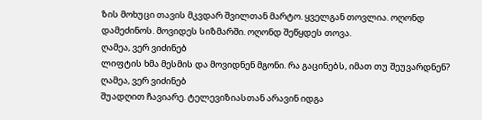ზის მოხუცი თავის მკვდარ შვილთან მარტო. ყველგან თოვლია. ოღონდ დამეძინოს. მოვიდეს სიზმარში. ოღონდ შეწყდეს თოვა.
ღამეა, ვერ ვიძინებ
ლიფტის ხმა მესმის და მოვიდნენ მგონი. რა გაცინებს, იმათ თუ შეუვარდნენ?
ღამეა, ვერ ვიძინებ
შუადღით ჩავიარე. ტელევიზიასთან არავინ იდგა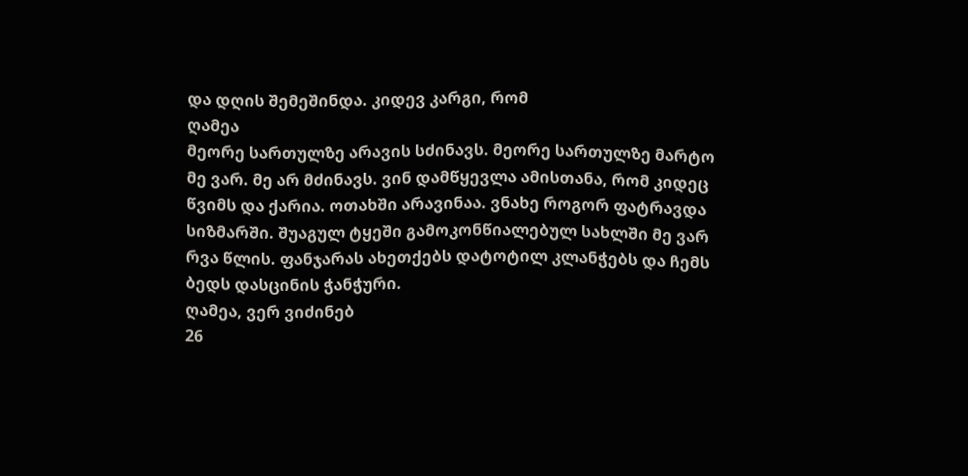და დღის შემეშინდა. კიდევ კარგი, რომ
ღამეა
მეორე სართულზე არავის სძინავს. მეორე სართულზე მარტო მე ვარ. მე არ მძინავს. ვინ დამწყევლა ამისთანა, რომ კიდეც წვიმს და ქარია. ოთახში არავინაა. ვნახე როგორ ფატრავდა სიზმარში. შუაგულ ტყეში გამოკონწიალებულ სახლში მე ვარ რვა წლის. ფანჯარას ახეთქებს დატოტილ კლანჭებს და ჩემს ბედს დასცინის ჭანჭური.
ღამეა, ვერ ვიძინებ
26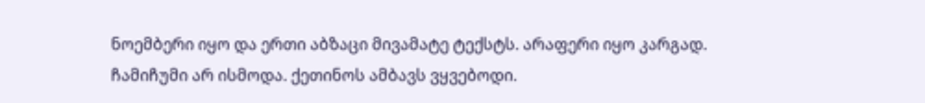ნოემბერი იყო და ერთი აბზაცი მივამატე ტექსტს. არაფერი იყო კარგად. ჩამიჩუმი არ ისმოდა. ქეთინოს ამბავს ვყვებოდი.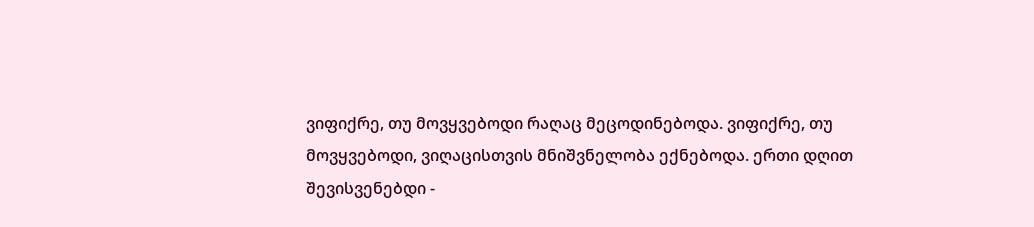ვიფიქრე, თუ მოვყვებოდი რაღაც მეცოდინებოდა. ვიფიქრე, თუ მოვყვებოდი, ვიღაცისთვის მნიშვნელობა ექნებოდა. ერთი დღით შევისვენებდი -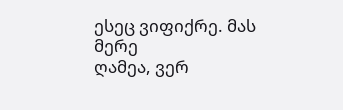ესეც ვიფიქრე. მას მერე
ღამეა, ვერ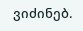ვიძინებ.